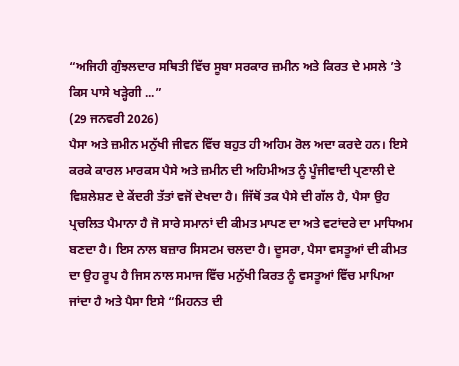“ਅਜਿਹੀ ਗੁੰਝਲਦਾਰ ਸਥਿਤੀ ਵਿੱਚ ਸੂਬਾ ਸਰਕਾਰ ਜ਼ਮੀਨ ਅਤੇ ਕਿਰਤ ਦੇ ਮਸਲੇ ’ਤੇ ਕਿਸ ਪਾਸੇ ਖੜ੍ਹੇਗੀ ...”
(29 ਜਨਵਰੀ 2026)
ਪੈਸਾ ਅਤੇ ਜ਼ਮੀਨ ਮਨੁੱਖੀ ਜੀਵਨ ਵਿੱਚ ਬਹੁਤ ਹੀ ਅਹਿਮ ਰੋਲ ਅਦਾ ਕਰਦੇ ਹਨ। ਇਸੇ ਕਰਕੇ ਕਾਰਲ ਮਾਰਕਸ ਪੈਸੇ ਅਤੇ ਜ਼ਮੀਨ ਦੀ ਅਹਿਮੀਅਤ ਨੂੰ ਪੂੰਜੀਵਾਦੀ ਪ੍ਰਣਾਲੀ ਦੇ ਵਿਸ਼ਲੇਸ਼ਣ ਦੇ ਕੇਂਦਰੀ ਤੱਤਾਂ ਵਜੋਂ ਦੇਖਦਾ ਹੈ। ਜਿੱਥੋਂ ਤਕ ਪੈਸੇ ਦੀ ਗੱਲ ਹੈ, ਪੈਸਾ ਉਹ ਪ੍ਰਚਲਿਤ ਪੈਮਾਨਾ ਹੈ ਜੋ ਸਾਰੇ ਸਮਾਨਾਂ ਦੀ ਕੀਮਤ ਮਾਪਣ ਦਾ ਅਤੇ ਵਟਾਂਦਰੇ ਦਾ ਮਾਧਿਅਮ ਬਣਦਾ ਹੈ। ਇਸ ਨਾਲ ਬਜ਼ਾਰ ਸਿਸਟਮ ਚਲਦਾ ਹੈ। ਦੂਸਰਾ, ਪੈਸਾ ਵਸਤੂਆਂ ਦੀ ਕੀਮਤ ਦਾ ਉਹ ਰੂਪ ਹੈ ਜਿਸ ਨਾਲ ਸਮਾਜ ਵਿੱਚ ਮਨੁੱਖੀ ਕਿਰਤ ਨੂੰ ਵਸਤੂਆਂ ਵਿੱਚ ਮਾਪਿਆ ਜਾਂਦਾ ਹੈ ਅਤੇ ਪੈਸਾ ਇਸੇ “ਮਿਹਨਤ ਦੀ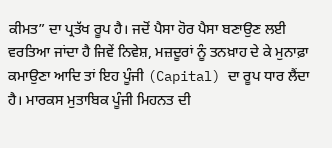ਕੀਮਤ” ਦਾ ਪ੍ਰਤੱਖ ਰੂਪ ਹੈ। ਜਦੋਂ ਪੈਸਾ ਹੋਰ ਪੈਸਾ ਬਣਾਉਣ ਲਈ ਵਰਤਿਆ ਜਾਂਦਾ ਹੈ ਜਿਵੇਂ ਨਿਵੇਸ਼, ਮਜ਼ਦੂਰਾਂ ਨੂੰ ਤਨਖ਼ਾਹ ਦੇ ਕੇ ਮੁਨਾਫ਼ਾ ਕਮਾਉਣਾ ਆਦਿ ਤਾਂ ਇਹ ਪੂੰਜੀ (Capital) ਦਾ ਰੂਪ ਧਾਰ ਲੈਂਦਾ ਹੈ। ਮਾਰਕਸ ਮੁਤਾਬਿਕ ਪੂੰਜੀ ਮਿਹਨਤ ਦੀ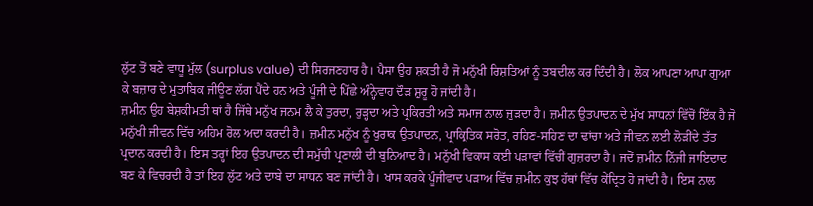ਲੁੱਟ ਤੋਂ ਬਣੇ ਵਾਧੂ ਮੁੱਲ (surplus value) ਦੀ ਸਿਰਜਣਹਾਰ ਹੈ। ਪੈਸਾ ਉਹ ਸ਼ਕਤੀ ਹੈ ਜੋ ਮਨੁੱਖੀ ਰਿਸ਼ਤਿਆਂ ਨੂੰ ਤਬਦੀਲ ਕਰ ਦਿੰਦੀ ਹੈ। ਲੋਕ ਆਪਣਾ ਆਪਾ ਗੁਆ ਕੇ ਬਜ਼ਾਰ ਦੇ ਮੁਤਾਬਿਕ ਜੀਊਣ ਲੱਗ ਪੈਂਦੇ ਹਨ ਅਤੇ ਪੂੰਜੀ ਦੇ ਪਿੱਛੇ ਅੰਨ੍ਹੇਵਾਹ ਦੌੜ ਸ਼ੁਰੂ ਹੋ ਜਾਂਦੀ ਹੈ।
ਜ਼ਮੀਨ ਉਹ ਬੇਸ਼ਕੀਮਤੀ ਥਾਂ ਹੈ ਜਿੱਥੇ ਮਨੁੱਖ ਜਨਮ ਲੈ ਕੇ ਤੁਰਦਾ, ਰੁੜ੍ਹਦਾ ਅਤੇ ਪ੍ਰਕਿਰਤੀ ਅਤੇ ਸਮਾਜ ਨਾਲ ਜੁੜਦਾ ਹੈ। ਜ਼ਮੀਨ ਉਤਪਾਦਨ ਦੇ ਮੁੱਖ ਸਾਧਨਾਂ ਵਿੱਚੋਂ ਇੱਕ ਹੈ ਜੋ ਮਨੁੱਖੀ ਜੀਵਨ ਵਿੱਚ ਅਹਿਮ ਰੋਲ ਅਦਾ ਕਰਦੀ ਹੈ। ਜ਼ਮੀਨ ਮਨੁੱਖ ਨੂੰ ਖੁਰਾਕ ਉਤਪਾਦਨ, ਪ੍ਰਾਕ੍ਰਿਤਿਕ ਸਰੋਤ, ਰਹਿਣ-ਸਹਿਣ ਦਾ ਢਾਂਚਾ ਅਤੇ ਜੀਵਨ ਲਈ ਲੋੜੀਂਦੇ ਤੱਤ ਪ੍ਰਦਾਨ ਕਰਦੀ ਹੈ। ਇਸ ਤਰ੍ਹਾਂ ਇਹ ਉਤਪਾਦਨ ਦੀ ਸਮੁੱਚੀ ਪ੍ਰਣਾਲੀ ਦੀ ਬੁਨਿਆਦ ਹੈ। ਮਨੁੱਖੀ ਵਿਕਾਸ ਕਈ ਪੜਾਵਾਂ ਵਿੱਚੀਂ ਗੁਜ਼ਰਦਾ ਹੈ। ਜਦੋਂ ਜ਼ਮੀਨ ਨਿੱਜੀ ਜਾਇਦਾਦ ਬਣ ਕੇ ਵਿਚਰਦੀ ਹੈ ਤਾਂ ਇਹ ਲੁੱਟ ਅਤੇ ਦਾਬੇ ਦਾ ਸਾਧਨ ਬਣ ਜਾਂਦੀ ਹੈ। ਖਾਸ ਕਰਕੇ ਪੂੰਜੀਵਾਦ ਪੜਾਅ ਵਿੱਚ ਜ਼ਮੀਨ ਕੁਝ ਹੱਥਾਂ ਵਿੱਚ ਕੇਂਦ੍ਰਿਤ ਹੋ ਜਾਂਦੀ ਹੈ। ਇਸ ਨਾਲ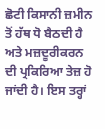ਛੋਟੀ ਕਿਸਾਨੀ ਜ਼ਮੀਨ ਤੋਂ ਹੱਥ ਧੋ ਬੈਠਦੀ ਹੈ ਅਤੇ ਮਜ਼ਦੂਰੀਕਰਨ ਦੀ ਪ੍ਰਕਿਰਿਆ ਤੇਜ਼ ਹੋ ਜਾਂਦੀ ਹੈ। ਇਸ ਤਰ੍ਹਾਂ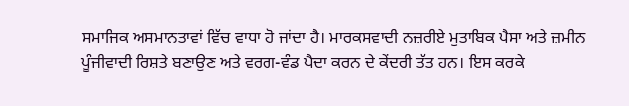ਸਮਾਜਿਕ ਅਸਮਾਨਤਾਵਾਂ ਵਿੱਚ ਵਾਧਾ ਹੋ ਜਾਂਦਾ ਹੈ। ਮਾਰਕਸਵਾਦੀ ਨਜ਼ਰੀਏ ਮੁਤਾਬਿਕ ਪੈਸਾ ਅਤੇ ਜ਼ਮੀਨ ਪੂੰਜੀਵਾਦੀ ਰਿਸ਼ਤੇ ਬਣਾਉਣ ਅਤੇ ਵਰਗ-ਵੰਡ ਪੈਦਾ ਕਰਨ ਦੇ ਕੇਂਦਰੀ ਤੱਤ ਹਨ। ਇਸ ਕਰਕੇ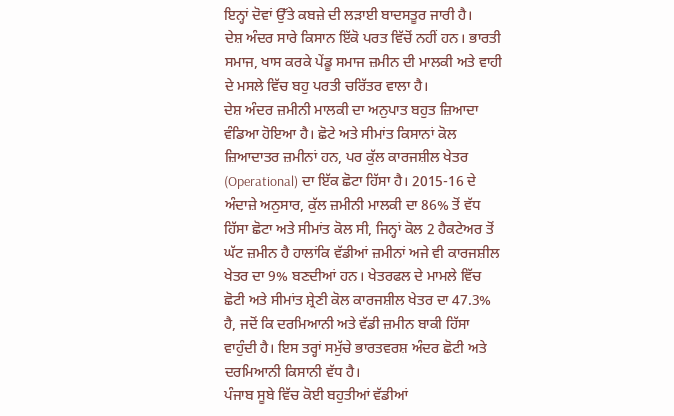ਇਨ੍ਹਾਂ ਦੋਵਾਂ ਉੱਤੇ ਕਬਜ਼ੇ ਦੀ ਲੜਾਈ ਬਾਦਸਤੂਰ ਜਾਰੀ ਹੈ।
ਦੇਸ਼ ਅੰਦਰ ਸਾਰੇ ਕਿਸਾਨ ਇੱਕੋ ਪਰਤ ਵਿੱਚੋਂ ਨਹੀਂ ਹਨ। ਭਾਰਤੀ ਸਮਾਜ, ਖਾਸ ਕਰਕੇ ਪੇਂਡੂ ਸਮਾਜ ਜ਼ਮੀਨ ਦੀ ਮਾਲਕੀ ਅਤੇ ਵਾਹੀ ਦੇ ਮਸਲੇ ਵਿੱਚ ਬਹੁ ਪਰਤੀ ਚਰਿੱਤਰ ਵਾਲਾ ਹੈ।
ਦੇਸ਼ ਅੰਦਰ ਜ਼ਮੀਨੀ ਮਾਲਕੀ ਦਾ ਅਨੁਪਾਤ ਬਹੁਤ ਜ਼ਿਆਦਾ ਵੰਡਿਆ ਹੋਇਆ ਹੈ। ਛੋਟੇ ਅਤੇ ਸੀਮਾਂਤ ਕਿਸਾਨਾਂ ਕੋਲ ਜ਼ਿਆਦਾਤਰ ਜ਼ਮੀਨਾਂ ਹਨ, ਪਰ ਕੁੱਲ ਕਾਰਜਸ਼ੀਲ ਖੇਤਰ (Operational) ਦਾ ਇੱਕ ਛੋਟਾ ਹਿੱਸਾ ਹੈ। 2015-16 ਦੇ ਅੰਦਾਜ਼ੇ ਅਨੁਸਾਰ, ਕੁੱਲ ਜ਼ਮੀਨੀ ਮਾਲਕੀ ਦਾ 86% ਤੋਂ ਵੱਧ ਹਿੱਸਾ ਛੋਟਾ ਅਤੇ ਸੀਮਾਂਤ ਕੋਲ ਸੀ, ਜਿਨ੍ਹਾਂ ਕੋਲ 2 ਹੈਕਟੇਅਰ ਤੋਂ ਘੱਟ ਜ਼ਮੀਨ ਹੈ ਹਾਲਾਂਕਿ ਵੱਡੀਆਂ ਜ਼ਮੀਨਾਂ ਅਜੇ ਵੀ ਕਾਰਜਸ਼ੀਲ ਖੇਤਰ ਦਾ 9% ਬਣਦੀਆਂ ਹਨ। ਖੇਤਰਫਲ ਦੇ ਮਾਮਲੇ ਵਿੱਚ ਛੋਟੀ ਅਤੇ ਸੀਮਾਂਤ ਸ਼੍ਰੇਣੀ ਕੋਲ ਕਾਰਜਸ਼ੀਲ ਖੇਤਰ ਦਾ 47.3% ਹੈ, ਜਦੋਂ ਕਿ ਦਰਮਿਆਨੀ ਅਤੇ ਵੱਡੀ ਜ਼ਮੀਨ ਬਾਕੀ ਹਿੱਸਾ ਵਾਹੁੰਦੀ ਹੈ। ਇਸ ਤਰ੍ਹਾਂ ਸਮੁੱਚੇ ਭਾਰਤਵਰਸ਼ ਅੰਦਰ ਛੋਟੀ ਅਤੇ ਦਰਮਿਆਨੀ ਕਿਸਾਨੀ ਵੱਧ ਹੈ।
ਪੰਜਾਬ ਸੂਬੇ ਵਿੱਚ ਕੋਈ ਬਹੁਤੀਆਂ ਵੱਡੀਆਂ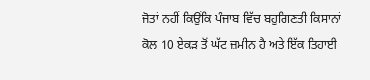ਜੋਤਾਂ ਨਹੀਂ ਕਿਉਂਕਿ ਪੰਜਾਬ ਵਿੱਚ ਬਹੁਗਿਣਤੀ ਕਿਸਾਨਾਂ ਕੋਲ 10 ਏਕੜ ਤੋਂ ਘੱਟ ਜ਼ਮੀਨ ਹੈ ਅਤੇ ਇੱਕ ਤਿਹਾਈ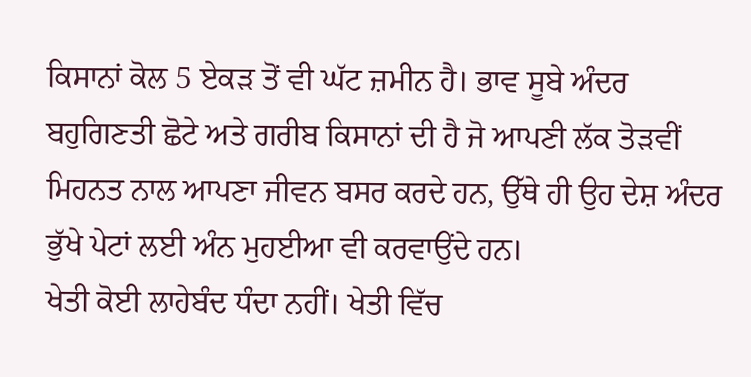ਕਿਸਾਨਾਂ ਕੋਲ 5 ਏਕੜ ਤੋਂ ਵੀ ਘੱਟ ਜ਼ਮੀਨ ਹੈ। ਭਾਵ ਸੂਬੇ ਅੰਦਰ ਬਹੁਗਿਣਤੀ ਛੋਟੇ ਅਤੇ ਗਰੀਬ ਕਿਸਾਨਾਂ ਦੀ ਹੈ ਜੋ ਆਪਣੀ ਲੱਕ ਤੋੜਵੀਂ ਮਿਹਨਤ ਨਾਲ ਆਪਣਾ ਜੀਵਨ ਬਸਰ ਕਰਦੇ ਹਨ, ਉੱਥੇ ਹੀ ਉਹ ਦੇਸ਼ ਅੰਦਰ ਭੁੱਖੇ ਪੇਟਾਂ ਲਈ ਅੰਨ ਮੁਹਈਆ ਵੀ ਕਰਵਾਉਂਦੇ ਹਨ।
ਖੇਤੀ ਕੋਈ ਲਾਹੇਬੰਦ ਧੰਦਾ ਨਹੀਂ। ਖੇਤੀ ਵਿੱਚ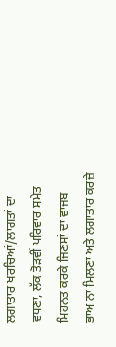ਲਗਾਤਾਰ ਖਰਚਿਆਂ/ਲਾਗਤਾਂ ਦਾ ਵਧਣਾ, ਲੱਕ ਤੋੜਵੀਂ ਪਰਿਵਾਰ ਸਮੇਤ ਮਿਹਨਤ ਕਰਕੇ ਜਿਣਸਾਂ ਦਾ ਵਾਜਬ ਭਾਅ ਨਾ ਮਿਲਣਾ ਅਤੇ ਲਗਾਤਾਰ ਕਰਜ਼ੇ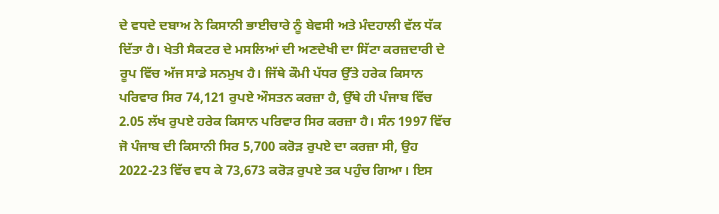ਦੇ ਵਧਦੇ ਦਬਾਅ ਨੇ ਕਿਸਾਨੀ ਭਾਈਚਾਰੇ ਨੂੰ ਬੇਵਸੀ ਅਤੇ ਮੰਦਹਾਲੀ ਵੱਲ ਧੱਕ ਦਿੱਤਾ ਹੈ। ਖੇਤੀ ਸੈਕਟਰ ਦੇ ਮਸਲਿਆਂ ਦੀ ਅਣਦੇਖੀ ਦਾ ਸਿੱਟਾ ਕਰਜ਼ਦਾਰੀ ਦੇ ਰੂਪ ਵਿੱਚ ਅੱਜ ਸਾਡੇ ਸਨਮੁਖ ਹੈ। ਜਿੱਥੇ ਕੌਮੀ ਪੱਧਰ ਉੱਤੇ ਹਰੇਕ ਕਿਸਾਨ ਪਰਿਵਾਰ ਸਿਰ 74,121 ਰੁਪਏ ਔਸਤਨ ਕਰਜ਼ਾ ਹੈ, ਉੱਥੇ ਹੀ ਪੰਜਾਬ ਵਿੱਚ 2.05 ਲੱਖ ਰੁਪਏ ਹਰੇਕ ਕਿਸਾਨ ਪਰਿਵਾਰ ਸਿਰ ਕਰਜ਼ਾ ਹੈ। ਸੰਨ 1997 ਵਿੱਚ ਜੋ ਪੰਜਾਬ ਦੀ ਕਿਸਾਨੀ ਸਿਰ 5,700 ਕਰੋੜ ਰੁਪਏ ਦਾ ਕਰਜ਼ਾ ਸੀ, ਉਹ 2022-23 ਵਿੱਚ ਵਧ ਕੇ 73,673 ਕਰੋੜ ਰੁਪਏ ਤਕ ਪਹੁੰਚ ਗਿਆ। ਇਸ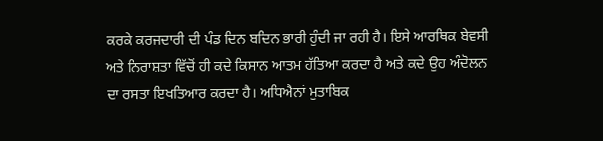ਕਰਕੇ ਕਰਜਦਾਰੀ ਦੀ ਪੰਡ ਦਿਨ ਬਦਿਨ ਭਾਰੀ ਹੁੰਦੀ ਜਾ ਰਹੀ ਹੈ। ਇਸੇ ਆਰਥਿਕ ਬੇਵਸੀ ਅਤੇ ਨਿਰਾਸ਼ਤਾ ਵਿੱਚੋਂ ਹੀ ਕਦੇ ਕਿਸਾਨ ਆਤਮ ਹੱਤਿਆ ਕਰਦਾ ਹੈ ਅਤੇ ਕਦੇ ਉਹ ਅੰਦੋਲਨ ਦਾ ਰਸਤਾ ਇਖਤਿਆਰ ਕਰਦਾ ਹੈ। ਅਧਿਐਨਾਂ ਮੁਤਾਬਿਕ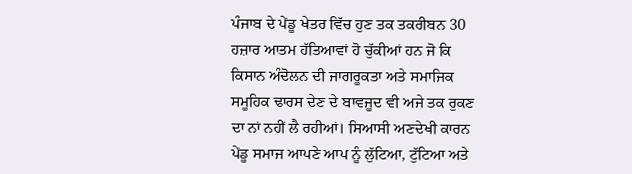ਪੰਜਾਬ ਦੇ ਪੇਂਡੂ ਖੇਤਰ ਵਿੱਚ ਹੁਣ ਤਕ ਤਕਰੀਬਨ 30 ਹਜ਼ਾਰ ਆਤਮ ਹੱਤਿਆਵਾਂ ਹੋ ਚੁੱਕੀਆਂ ਹਨ ਜੋ ਕਿ ਕਿਸਾਨ ਅੰਦੋਲਨ ਦੀ ਜਾਗਰੂਕਤਾ ਅਤੇ ਸਮਾਜਿਕ ਸਮੂਹਿਕ ਢਾਰਸ ਦੇਣ ਦੇ ਬਾਵਜੂਦ ਵੀ ਅਜੇ ਤਕ ਰੁਕਣ ਦਾ ਨਾਂ ਨਹੀਂ ਲੈ ਰਹੀਆਂ। ਸਿਆਸੀ ਅਣਦੇਖੀ ਕਾਰਨ ਪੇਂਡੂ ਸਮਾਜ ਆਪਣੇ ਆਪ ਨੂੰ ਲੁੱਟਿਆ, ਟੁੱਟਿਆ ਅਤੇ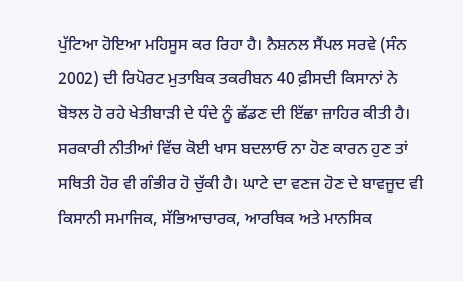ਪੁੱਟਿਆ ਹੋਇਆ ਮਹਿਸੂਸ ਕਰ ਰਿਹਾ ਹੈ। ਨੈਸ਼ਨਲ ਸੈਂਪਲ ਸਰਵੇ (ਸੰਨ 2002) ਦੀ ਰਿਪੋਰਟ ਮੁਤਾਬਿਕ ਤਕਰੀਬਨ 40 ਫ਼ੀਸਦੀ ਕਿਸਾਨਾਂ ਨੇ ਬੋਝਲ ਹੋ ਰਹੇ ਖੇਤੀਬਾੜੀ ਦੇ ਧੰਦੇ ਨੂੰ ਛੱਡਣ ਦੀ ਇੱਛਾ ਜ਼ਾਹਿਰ ਕੀਤੀ ਹੈ। ਸਰਕਾਰੀ ਨੀਤੀਆਂ ਵਿੱਚ ਕੋਈ ਖਾਸ ਬਦਲਾਓ ਨਾ ਹੋਣ ਕਾਰਨ ਹੁਣ ਤਾਂ ਸਥਿਤੀ ਹੋਰ ਵੀ ਗੰਭੀਰ ਹੋ ਚੁੱਕੀ ਹੈ। ਘਾਟੇ ਦਾ ਵਣਜ ਹੋਣ ਦੇ ਬਾਵਜੂਦ ਵੀ ਕਿਸਾਨੀ ਸਮਾਜਿਕ, ਸੱਭਿਆਚਾਰਕ, ਆਰਥਿਕ ਅਤੇ ਮਾਨਸਿਕ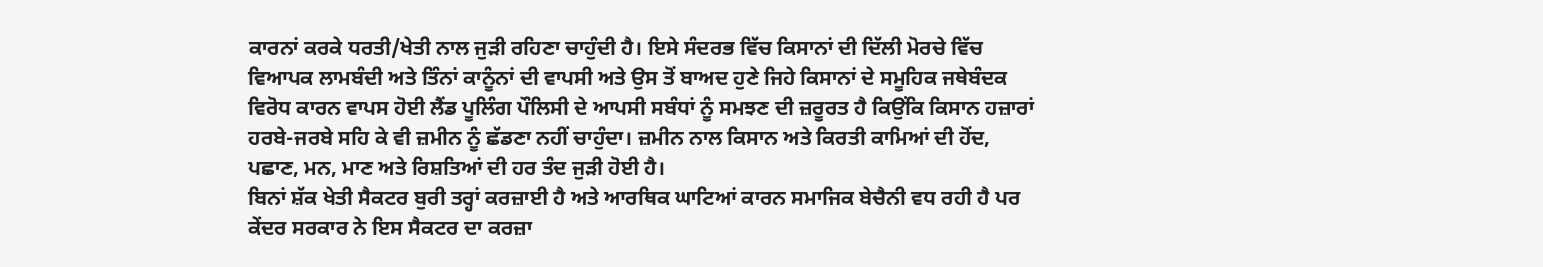ਕਾਰਨਾਂ ਕਰਕੇ ਧਰਤੀ/ਖੇਤੀ ਨਾਲ ਜੁੜੀ ਰਹਿਣਾ ਚਾਹੁੰਦੀ ਹੈ। ਇਸੇ ਸੰਦਰਭ ਵਿੱਚ ਕਿਸਾਨਾਂ ਦੀ ਦਿੱਲੀ ਮੋਰਚੇ ਵਿੱਚ ਵਿਆਪਕ ਲਾਮਬੰਦੀ ਅਤੇ ਤਿੰਨਾਂ ਕਾਨੂੰਨਾਂ ਦੀ ਵਾਪਸੀ ਅਤੇ ਉਸ ਤੋਂ ਬਾਅਦ ਹੁਣੇ ਜਿਹੇ ਕਿਸਾਨਾਂ ਦੇ ਸਮੂਹਿਕ ਜਥੇਬੰਦਕ ਵਿਰੋਧ ਕਾਰਨ ਵਾਪਸ ਹੋਈ ਲੈਂਡ ਪੂਲਿੰਗ ਪੌਲਿਸੀ ਦੇ ਆਪਸੀ ਸਬੰਧਾਂ ਨੂੰ ਸਮਝਣ ਦੀ ਜ਼ਰੂਰਤ ਹੈ ਕਿਉਂਕਿ ਕਿਸਾਨ ਹਜ਼ਾਰਾਂ ਹਰਬੇ-ਜਰਬੇ ਸਹਿ ਕੇ ਵੀ ਜ਼ਮੀਨ ਨੂੰ ਛੱਡਣਾ ਨਹੀਂ ਚਾਹੁੰਦਾ। ਜ਼ਮੀਨ ਨਾਲ ਕਿਸਾਨ ਅਤੇ ਕਿਰਤੀ ਕਾਮਿਆਂ ਦੀ ਹੋਂਦ, ਪਛਾਣ, ਮਨ, ਮਾਣ ਅਤੇ ਰਿਸ਼ਤਿਆਂ ਦੀ ਹਰ ਤੰਦ ਜੁੜੀ ਹੋਈ ਹੈ।
ਬਿਨਾਂ ਸ਼ੱਕ ਖੇਤੀ ਸੈਕਟਰ ਬੁਰੀ ਤਰ੍ਹਾਂ ਕਰਜ਼ਾਈ ਹੈ ਅਤੇ ਆਰਥਿਕ ਘਾਟਿਆਂ ਕਾਰਨ ਸਮਾਜਿਕ ਬੇਚੈਨੀ ਵਧ ਰਹੀ ਹੈ ਪਰ ਕੇਂਦਰ ਸਰਕਾਰ ਨੇ ਇਸ ਸੈਕਟਰ ਦਾ ਕਰਜ਼ਾ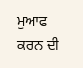ਮੁਆਫ ਕਰਨ ਦੀ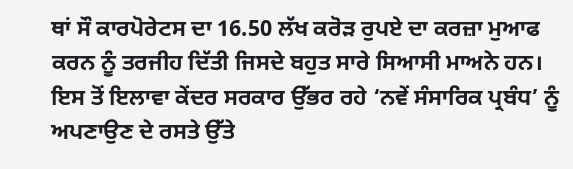ਥਾਂ ਸੌ ਕਾਰਪੋਰੇਟਸ ਦਾ 16.50 ਲੱਖ ਕਰੋੜ ਰੁਪਏ ਦਾ ਕਰਜ਼ਾ ਮੁਆਫ ਕਰਨ ਨੂੰ ਤਰਜੀਹ ਦਿੱਤੀ ਜਿਸਦੇ ਬਹੁਤ ਸਾਰੇ ਸਿਆਸੀ ਮਾਅਨੇ ਹਨ। ਇਸ ਤੋਂ ਇਲਾਵਾ ਕੇਂਦਰ ਸਰਕਾਰ ਉੱਭਰ ਰਹੇ ‘ਨਵੇਂ ਸੰਸਾਰਿਕ ਪ੍ਰਬੰਧ’ ਨੂੰ ਅਪਣਾਉਣ ਦੇ ਰਸਤੇ ਉੱਤੇ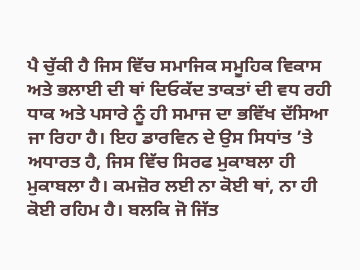ਪੈ ਚੁੱਕੀ ਹੈ ਜਿਸ ਵਿੱਚ ਸਮਾਜਿਕ ਸਮੂਹਿਕ ਵਿਕਾਸ ਅਤੇ ਭਲਾਈ ਦੀ ਥਾਂ ਦਿਓਕੱਦ ਤਾਕਤਾਂ ਦੀ ਵਧ ਰਹੀ ਧਾਕ ਅਤੇ ਪਸਾਰੇ ਨੂੰ ਹੀ ਸਮਾਜ ਦਾ ਭਵਿੱਖ ਦੱਸਿਆ ਜਾ ਰਿਹਾ ਹੈ। ਇਹ ਡਾਰਵਿਨ ਦੇ ਉਸ ਸਿਧਾਂਤ ’ਤੇ ਅਧਾਰਤ ਹੈ, ਜਿਸ ਵਿੱਚ ਸਿਰਫ ਮੁਕਾਬਲਾ ਹੀ ਮੁਕਾਬਲਾ ਹੈ। ਕਮਜ਼ੋਰ ਲਈ ਨਾ ਕੋਈ ਥਾਂ, ਨਾ ਹੀ ਕੋਈ ਰਹਿਮ ਹੈ। ਬਲਕਿ ਜੋ ਜਿੱਤ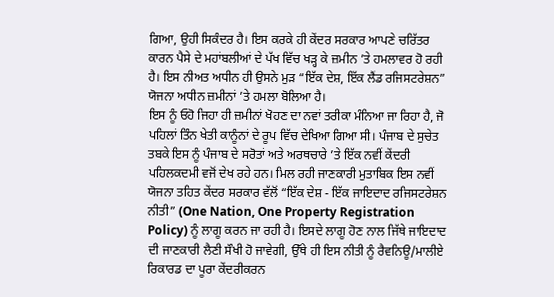ਗਿਆ, ਉਹੀ ਸਿਕੰਦਰ ਹੈ। ਇਸ ਕਰਕੇ ਹੀ ਕੇਂਦਰ ਸਰਕਾਰ ਆਪਣੇ ਚਰਿੱਤਰ ਕਾਰਨ ਪੈਸੇ ਦੇ ਮਹਾਂਬਲੀਆਂ ਦੇ ਪੱਖ ਵਿੱਚ ਖੜ੍ਹ ਕੇ ਜ਼ਮੀਨ ’ਤੇ ਹਮਲਾਵਰ ਹੋ ਰਹੀ ਹੈ। ਇਸ ਨੀਅਤ ਅਧੀਨ ਹੀ ਉਸਨੇ ਮੁੜ “ਇੱਕ ਦੇਸ਼, ਇੱਕ ਲੈਂਡ ਰਜਿਸਟਰੇਸ਼ਨ” ਯੋਜਨਾ ਅਧੀਨ ਜ਼ਮੀਨਾਂ ’ਤੇ ਹਮਲਾ ਬੋਲਿਆ ਹੈ।
ਇਸ ਨੂੰ ਓਹੋ ਜਿਹਾ ਹੀ ਜ਼ਮੀਨਾਂ ਖੋਹਣ ਦਾ ਨਵਾਂ ਤਰੀਕਾ ਮੰਨਿਆ ਜਾ ਰਿਹਾ ਹੈ, ਜੋ ਪਹਿਲਾਂ ਤਿੰਨ ਖੇਤੀ ਕਾਨੂੰਨਾਂ ਦੇ ਰੂਪ ਵਿੱਚ ਦੇਖਿਆ ਗਿਆ ਸੀ। ਪੰਜਾਬ ਦੇ ਸੁਚੇਤ ਤਬਕੇ ਇਸ ਨੂੰ ਪੰਜਾਬ ਦੇ ਸਰੋਤਾਂ ਅਤੇ ਅਰਥਚਾਰੇ ’ਤੇ ਇੱਕ ਨਵੀਂ ਕੇਂਦਰੀ ਪਹਿਲਕਦਮੀ ਵਜੋਂ ਦੇਖ ਰਹੇ ਹਨ। ਮਿਲ ਰਹੀ ਜਾਣਕਾਰੀ ਮੁਤਾਬਿਕ ਇਸ ਨਵੀਂ ਯੋਜਨਾ ਤਹਿਤ ਕੇਂਦਰ ਸਰਕਾਰ ਵੱਲੋਂ “ਇੱਕ ਦੇਸ਼ - ਇੱਕ ਜਾਇਦਾਦ ਰਜਿਸਟਰੇਸ਼ਨ ਨੀਤੀ” (One Nation, One Property Registration Policy) ਨੂੰ ਲਾਗੂ ਕਰਨ ਜਾ ਰਹੀ ਹੈ। ਇਸਦੇ ਲਾਗੂ ਹੋਣ ਨਾਲ ਜਿੱਥੇ ਜਾਇਦਾਦ ਦੀ ਜਾਣਕਾਰੀ ਲੈਣੀ ਸੌਖੀ ਹੋ ਜਾਵੇਗੀ, ਉੱਥੇ ਹੀ ਇਸ ਨੀਤੀ ਨੂੰ ਰੈਵਨਿਊ/ਮਾਲੀਏ ਰਿਕਾਰਡ ਦਾ ਪੂਰਾ ਕੇਂਦਰੀਕਰਨ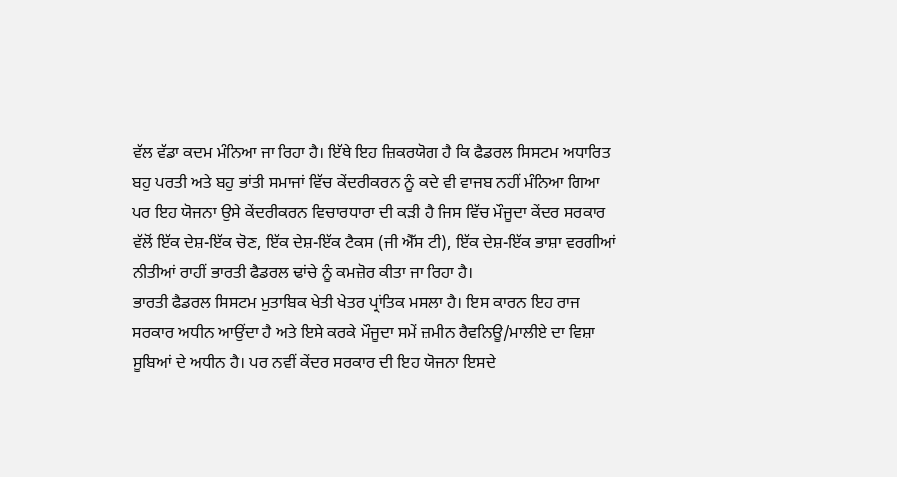ਵੱਲ ਵੱਡਾ ਕਦਮ ਮੰਨਿਆ ਜਾ ਰਿਹਾ ਹੈ। ਇੱਥੇ ਇਹ ਜ਼ਿਕਰਯੋਗ ਹੈ ਕਿ ਫੈਡਰਲ ਸਿਸਟਮ ਅਧਾਰਿਤ ਬਹੁ ਪਰਤੀ ਅਤੇ ਬਹੁ ਭਾਂਤੀ ਸਮਾਜਾਂ ਵਿੱਚ ਕੇਂਦਰੀਕਰਨ ਨੂੰ ਕਦੇ ਵੀ ਵਾਜਬ ਨਹੀਂ ਮੰਨਿਆ ਗਿਆ ਪਰ ਇਹ ਯੋਜਨਾ ਉਸੇ ਕੇਂਦਰੀਕਰਨ ਵਿਚਾਰਧਾਰਾ ਦੀ ਕੜੀ ਹੈ ਜਿਸ ਵਿੱਚ ਮੌਜੂਦਾ ਕੇਂਦਰ ਸਰਕਾਰ ਵੱਲੋਂ ਇੱਕ ਦੇਸ਼-ਇੱਕ ਚੋਣ, ਇੱਕ ਦੇਸ਼-ਇੱਕ ਟੈਕਸ (ਜੀ ਐੱਸ ਟੀ), ਇੱਕ ਦੇਸ਼-ਇੱਕ ਭਾਸ਼ਾ ਵਰਗੀਆਂ ਨੀਤੀਆਂ ਰਾਹੀਂ ਭਾਰਤੀ ਫੈਡਰਲ ਢਾਂਚੇ ਨੂੰ ਕਮਜ਼ੋਰ ਕੀਤਾ ਜਾ ਰਿਹਾ ਹੈ।
ਭਾਰਤੀ ਫੈਡਰਲ ਸਿਸਟਮ ਮੁਤਾਬਿਕ ਖੇਤੀ ਖੇਤਰ ਪ੍ਰਾਂਤਿਕ ਮਸਲਾ ਹੈ। ਇਸ ਕਾਰਨ ਇਹ ਰਾਜ ਸਰਕਾਰ ਅਧੀਨ ਆਉਂਦਾ ਹੈ ਅਤੇ ਇਸੇ ਕਰਕੇ ਮੌਜੂਦਾ ਸਮੇਂ ਜ਼ਮੀਨ ਰੈਵਨਿਊ/ਮਾਲੀਏ ਦਾ ਵਿਸ਼ਾ ਸੂਬਿਆਂ ਦੇ ਅਧੀਨ ਹੈ। ਪਰ ਨਵੀਂ ਕੇਂਦਰ ਸਰਕਾਰ ਦੀ ਇਹ ਯੋਜਨਾ ਇਸਦੇ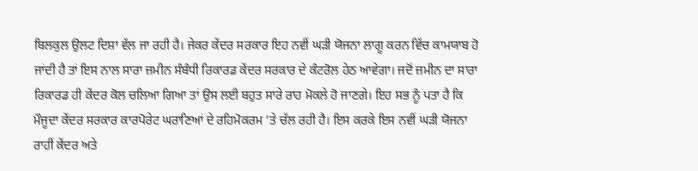ਬਿਲਕੁਲ ਉਲਟ ਦਿਸ਼ਾ ਵੱਲ ਜਾ ਰਹੀ ਹੈ। ਜੇਕਰ ਕੇਂਦਰ ਸਰਕਾਰ ਇਹ ਨਵੀਂ ਘੜੀ ਯੋਜਨਾ ਲਾਗੂ ਕਰਨ ਵਿੱਚ ਕਾਮਯਾਬ ਹੋ ਜਾਂਦੀ ਹੈ ਤਾਂ ਇਸ ਨਾਲ ਸਾਰਾ ਜ਼ਮੀਨ ਸੰਬੰਧੀ ਰਿਕਾਰਡ ਕੇਂਦਰ ਸਰਕਾਰ ਦੇ ਕੰਟਰੋਲ ਹੇਠ ਆਵੇਗਾ। ਜਦੋਂ ਜ਼ਮੀਨ ਦਾ ਸਾਰਾ ਰਿਕਾਰਡ ਹੀ ਕੇਂਦਰ ਕੋਲ ਚਲਿਆ ਗਿਆ ਤਾਂ ਉਸ ਲਈ ਬਹੁਤ ਸਾਰੇ ਰਾਹ ਮੋਕਲੇ ਹੋ ਜਾਣਗੇ। ਇਹ ਸਭ ਨੂੰ ਪਤਾ ਹੈ ਕਿ ਮੌਜੂਦਾ ਕੇਂਦਰ ਸਰਕਾਰ ਕਾਰਪੋਰੇਟ ਘਰਾਣਿਆਂ ਦੇ ਰਹਿਮੋਕਰਮ ’ਤੇ ਚੱਲ ਰਹੀ ਹੈ। ਇਸ ਕਰਕੇ ਇਸ ਨਵੀਂ ਘੜੀ ਯੋਜਨਾ ਰਾਹੀਂ ਕੇਂਦਰ ਅਤੇ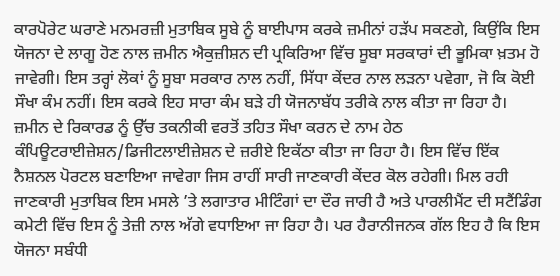ਕਾਰਪੋਰੇਟ ਘਰਾਣੇ ਮਨਮਰਜ਼ੀ ਮੁਤਾਬਿਕ ਸੂਬੇ ਨੂੰ ਬਾਈਪਾਸ ਕਰਕੇ ਜ਼ਮੀਨਾਂ ਹੜੱਪ ਸਕਣਗੇ, ਕਿਉਂਕਿ ਇਸ ਯੋਜਨਾ ਦੇ ਲਾਗੂ ਹੋਣ ਨਾਲ ਜ਼ਮੀਨ ਐਕੁਜ਼ੀਸ਼ਨ ਦੀ ਪ੍ਰਕਿਰਿਆ ਵਿੱਚ ਸੂਬਾ ਸਰਕਾਰਾਂ ਦੀ ਭੂਮਿਕਾ ਖ਼ਤਮ ਹੋ ਜਾਵੇਗੀ। ਇਸ ਤਰ੍ਹਾਂ ਲੋਕਾਂ ਨੂੰ ਸੂਬਾ ਸਰਕਾਰ ਨਾਲ ਨਹੀਂ, ਸਿੱਧਾ ਕੇਂਦਰ ਨਾਲ ਲੜਨਾ ਪਵੇਗਾ, ਜੋ ਕਿ ਕੋਈ ਸੌਖਾ ਕੰਮ ਨਹੀਂ। ਇਸ ਕਰਕੇ ਇਹ ਸਾਰਾ ਕੰਮ ਬੜੇ ਹੀ ਯੋਜਨਾਬੱਧ ਤਰੀਕੇ ਨਾਲ ਕੀਤਾ ਜਾ ਰਿਹਾ ਹੈ। ਜ਼ਮੀਨ ਦੇ ਰਿਕਾਰਡ ਨੂੰ ਉੱਚ ਤਕਨੀਕੀ ਵਰਤੋਂ ਤਹਿਤ ਸੌਖਾ ਕਰਨ ਦੇ ਨਾਮ ਹੇਠ ਕੰਪਿਊਟਰਾਈਜ਼ੇਸ਼ਨ/ਡਿਜੀਟਲਾਈਜ਼ੇਸ਼ਨ ਦੇ ਜ਼ਰੀਏ ਇਕੱਠਾ ਕੀਤਾ ਜਾ ਰਿਹਾ ਹੈ। ਇਸ ਵਿੱਚ ਇੱਕ ਨੈਸ਼ਨਲ ਪੋਰਟਲ ਬਣਾਇਆ ਜਾਵੇਗਾ ਜਿਸ ਰਾਹੀਂ ਸਾਰੀ ਜਾਣਕਾਰੀ ਕੇਂਦਰ ਕੋਲ ਰਹੇਗੀ। ਮਿਲ ਰਹੀ ਜਾਣਕਾਰੀ ਮੁਤਾਬਿਕ ਇਸ ਮਸਲੇ ’ਤੇ ਲਗਾਤਾਰ ਮੀਟਿੰਗਾਂ ਦਾ ਦੌਰ ਜਾਰੀ ਹੈ ਅਤੇ ਪਾਰਲੀਮੈਂਟ ਦੀ ਸਟੈਂਡਿੰਗ ਕਮੇਟੀ ਵਿੱਚ ਇਸ ਨੂੰ ਤੇਜ਼ੀ ਨਾਲ ਅੱਗੇ ਵਧਾਇਆ ਜਾ ਰਿਹਾ ਹੈ। ਪਰ ਹੈਰਾਨੀਜਨਕ ਗੱਲ ਇਹ ਹੈ ਕਿ ਇਸ ਯੋਜਨਾ ਸਬੰਧੀ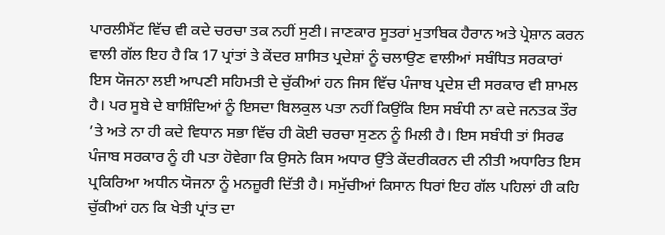ਪਾਰਲੀਮੈਂਟ ਵਿੱਚ ਵੀ ਕਦੇ ਚਰਚਾ ਤਕ ਨਹੀਂ ਸੁਣੀ। ਜਾਣਕਾਰ ਸੂਤਰਾਂ ਮੁਤਾਬਿਕ ਹੈਰਾਨ ਅਤੇ ਪ੍ਰੇਸ਼ਾਨ ਕਰਨ ਵਾਲੀ ਗੱਲ ਇਹ ਹੈ ਕਿ 17 ਪ੍ਰਾਂਤਾਂ ਤੇ ਕੇਂਦਰ ਸ਼ਾਸਿਤ ਪ੍ਰਦੇਸ਼ਾਂ ਨੂੰ ਚਲਾਉਣ ਵਾਲੀਆਂ ਸਬੰਧਿਤ ਸਰਕਾਰਾਂ ਇਸ ਯੋਜਨਾ ਲਈ ਆਪਣੀ ਸਹਿਮਤੀ ਦੇ ਚੁੱਕੀਆਂ ਹਨ ਜਿਸ ਵਿੱਚ ਪੰਜਾਬ ਪ੍ਰਦੇਸ਼ ਦੀ ਸਰਕਾਰ ਵੀ ਸ਼ਾਮਲ ਹੈ। ਪਰ ਸੂਬੇ ਦੇ ਬਾਸ਼ਿੰਦਿਆਂ ਨੂੰ ਇਸਦਾ ਬਿਲਕੁਲ ਪਤਾ ਨਹੀਂ ਕਿਉਂਕਿ ਇਸ ਸਬੰਧੀ ਨਾ ਕਦੇ ਜਨਤਕ ਤੌਰ ’ਤੇ ਅਤੇ ਨਾ ਹੀ ਕਦੇ ਵਿਧਾਨ ਸਭਾ ਵਿੱਚ ਹੀ ਕੋਈ ਚਰਚਾ ਸੁਣਨ ਨੂੰ ਮਿਲੀ ਹੈ। ਇਸ ਸਬੰਧੀ ਤਾਂ ਸਿਰਫ ਪੰਜਾਬ ਸਰਕਾਰ ਨੂੰ ਹੀ ਪਤਾ ਹੋਵੇਗਾ ਕਿ ਉਸਨੇ ਕਿਸ ਅਧਾਰ ਉੱਤੇ ਕੇਂਦਰੀਕਰਨ ਦੀ ਨੀਤੀ ਅਧਾਰਿਤ ਇਸ ਪ੍ਰਕਿਰਿਆ ਅਧੀਨ ਯੋਜਨਾ ਨੂੰ ਮਨਜ਼ੂਰੀ ਦਿੱਤੀ ਹੈ। ਸਮੁੱਚੀਆਂ ਕਿਸਾਨ ਧਿਰਾਂ ਇਹ ਗੱਲ ਪਹਿਲਾਂ ਹੀ ਕਹਿ ਚੁੱਕੀਆਂ ਹਨ ਕਿ ਖੇਤੀ ਪ੍ਰਾਂਤ ਦਾ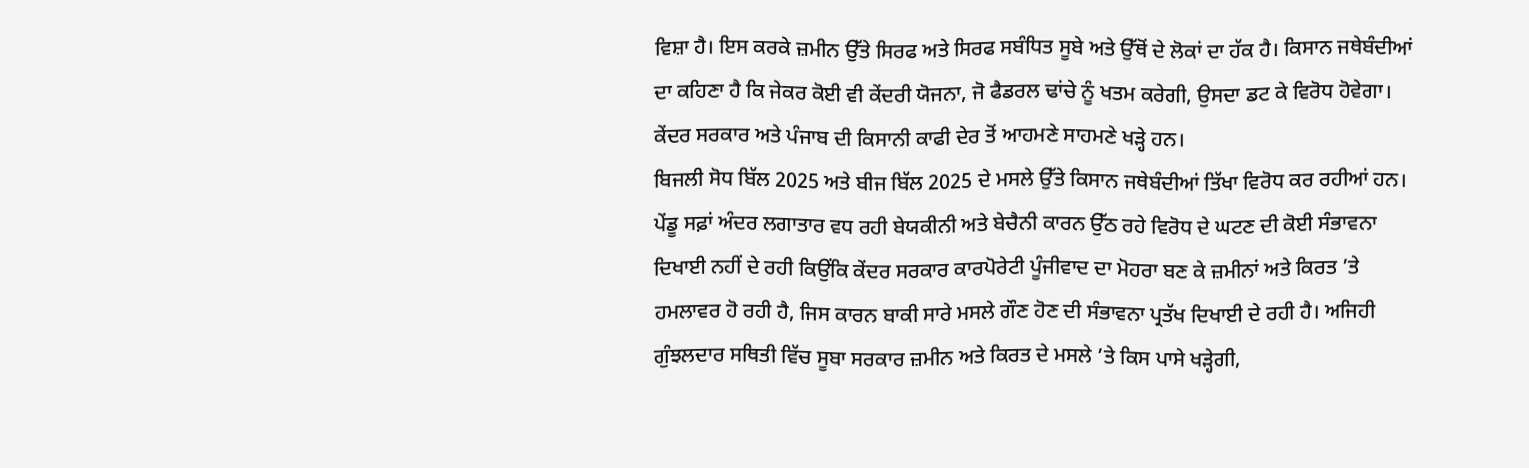ਵਿਸ਼ਾ ਹੈ। ਇਸ ਕਰਕੇ ਜ਼ਮੀਨ ਉੱਤੇ ਸਿਰਫ ਅਤੇ ਸਿਰਫ ਸਬੰਧਿਤ ਸੂਬੇ ਅਤੇ ਉੱਥੋਂ ਦੇ ਲੋਕਾਂ ਦਾ ਹੱਕ ਹੈ। ਕਿਸਾਨ ਜਥੇਬੰਦੀਆਂ ਦਾ ਕਹਿਣਾ ਹੈ ਕਿ ਜੇਕਰ ਕੋਈ ਵੀ ਕੇਂਦਰੀ ਯੋਜਨਾ, ਜੋ ਫੈਡਰਲ ਢਾਂਚੇ ਨੂੰ ਖਤਮ ਕਰੇਗੀ, ਉਸਦਾ ਡਟ ਕੇ ਵਿਰੋਧ ਹੋਵੇਗਾ। ਕੇਂਦਰ ਸਰਕਾਰ ਅਤੇ ਪੰਜਾਬ ਦੀ ਕਿਸਾਨੀ ਕਾਫੀ ਦੇਰ ਤੋਂ ਆਹਮਣੇ ਸਾਹਮਣੇ ਖੜ੍ਹੇ ਹਨ।
ਬਿਜਲੀ ਸੋਧ ਬਿੱਲ 2025 ਅਤੇ ਬੀਜ ਬਿੱਲ 2025 ਦੇ ਮਸਲੇ ਉੱਤੇ ਕਿਸਾਨ ਜਥੇਬੰਦੀਆਂ ਤਿੱਖਾ ਵਿਰੋਧ ਕਰ ਰਹੀਆਂ ਹਨ। ਪੇਂਡੂ ਸਫ਼ਾਂ ਅੰਦਰ ਲਗਾਤਾਰ ਵਧ ਰਹੀ ਬੇਯਕੀਨੀ ਅਤੇ ਬੇਚੈਨੀ ਕਾਰਨ ਉੱਠ ਰਹੇ ਵਿਰੋਧ ਦੇ ਘਟਣ ਦੀ ਕੋਈ ਸੰਭਾਵਨਾ ਦਿਖਾਈ ਨਹੀਂ ਦੇ ਰਹੀ ਕਿਉਂਕਿ ਕੇਂਦਰ ਸਰਕਾਰ ਕਾਰਪੋਰੇਟੀ ਪੂੰਜੀਵਾਦ ਦਾ ਮੋਹਰਾ ਬਣ ਕੇ ਜ਼ਮੀਨਾਂ ਅਤੇ ਕਿਰਤ ’ਤੇ ਹਮਲਾਵਰ ਹੋ ਰਹੀ ਹੈ, ਜਿਸ ਕਾਰਨ ਬਾਕੀ ਸਾਰੇ ਮਸਲੇ ਗੌਣ ਹੋਣ ਦੀ ਸੰਭਾਵਨਾ ਪ੍ਰਤੱਖ ਦਿਖਾਈ ਦੇ ਰਹੀ ਹੈ। ਅਜਿਹੀ ਗੁੰਝਲਦਾਰ ਸਥਿਤੀ ਵਿੱਚ ਸੂਬਾ ਸਰਕਾਰ ਜ਼ਮੀਨ ਅਤੇ ਕਿਰਤ ਦੇ ਮਸਲੇ ’ਤੇ ਕਿਸ ਪਾਸੇ ਖੜ੍ਹੇਗੀ,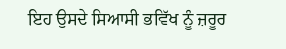ਇਹ ਉਸਦੇ ਸਿਆਸੀ ਭਵਿੱਖ ਨੂੰ ਜ਼ਰੂਰ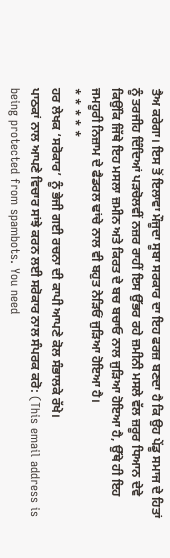ਤੈਅ ਕਰੇਗਾ। ਇਸ ਤੋਂ ਇਲਾਵਾ ਮੌਜੂਦਾ ਸੂਬਾ ਸਰਕਾਰ ਦਾ ਇਹ ਫਰਜ਼ ਬਣਦਾ ਹੈ ਕਿ ਉਹ ਪੇਂਡੂ ਸਮਾਜ ਦੇ ਹਿਤਾਂ ਨੂੰ ਤਰਜੀਹ ਦਿੰਦਿਆਂ ਪੜਚੋਲਵੀਂ ਨਜ਼ਰ ਰਾਹੀਂ ਇਸ ਉੱਭਰ ਰਹੇ ਜ਼ਮੀਨੀ ਮਸਲੇ ਵੱਲ ਜ਼ਰੂਰ ਧਿਆਨ ਦੇਵੇ ਕਿਉਂਕਿ ਜਿੱਥੇ ਇਹ ਮਸਲਾ ਜ਼ਮੀਨ ਅਤੇ ਕਿਰਤ ਦੇ ਬਚ ਬਚਾਓ ਨਾਲ ਜੁੜਿਆ ਹੋਇਆ ਹੈ, ਉੱਥੇ ਹੀ ਇਹ ਜਮਹੂਰੀ ਨਿਜ਼ਾਮ ਦੇ ਫੈਡਰਲ ਢਾਂਚੇ ਨਾਲ ਵੀ ਬਹੁਤ ਨੇੜਿਓਂ ਜੁੜਿਆ ਹੋਇਆ ਹੈ।
* * * * *
ਹਰ ਲੇਖਕ ‘ਸਰੋਕਾਰ’ ਨੂੰ ਭੇਜੀ ਗਈ ਰਚਨਾ ਦੀ ਕਾਪੀ ਆਪਣੇ ਕੋਲ ਸੰਭਾਲਕੇ ਰੱਖੇ।
ਪਾਠਕਾਂ ਨਾਲ ਆਪਣੇ ਵਿਚਾਰ ਸਾਂਝੇ ਕਰਨ ਲਈ ਸਰੋਕਾਰ ਨਾਲ ਸੰਪਰਕ ਕਰੋ: (This email address is being protected from spambots. You need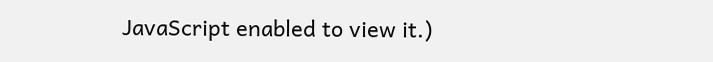JavaScript enabled to view it.)